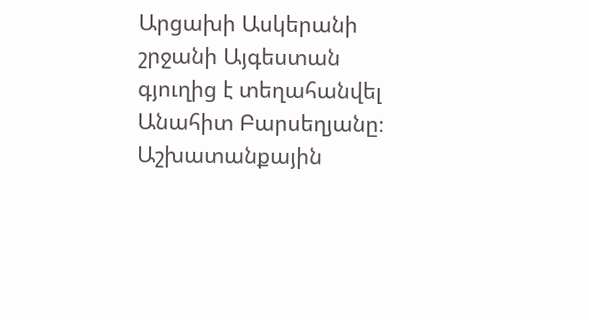Արցախի Ասկերանի շրջանի Այգեստան գյուղից է տեղահանվել Անահիտ Բարսեղյանը։
Աշխատանքային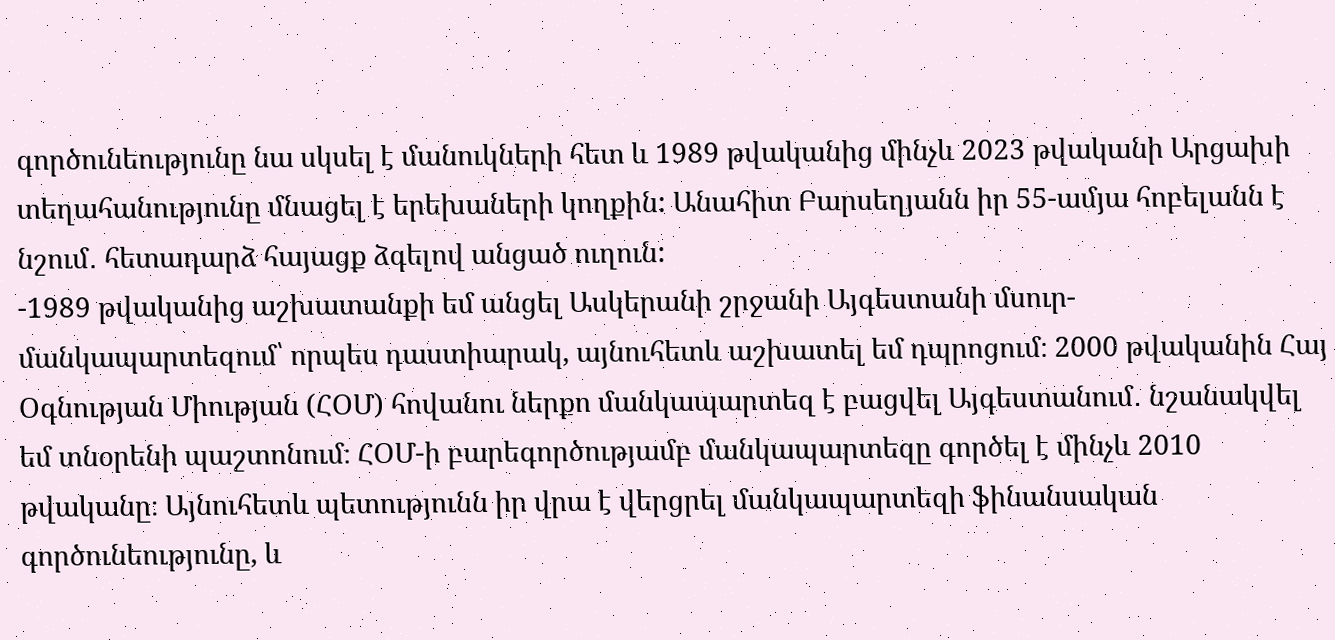գործունեությունը նա սկսել է մանուկների հետ և 1989 թվականից մինչև 2023 թվականի Արցախի տեղահանությունը մնացել է երեխաների կողքին: Անահիտ Բարսեղյանն իր 55-ամյա հոբելանն է նշում․ հետադարձ հայացք ձգելով անցած ուղուն:
-1989 թվականից աշխատանքի եմ անցել Ասկերանի շրջանի Այգեստանի մսուր-մանկապարտեզում՝ որպես դաստիարակ, այնուհետև աշխատել եմ դպրոցում։ 2000 թվականին Հայ Օգնության Միության (ՀՕՄ) հովանու ներքո մանկապարտեզ է բացվել Այգեստանում․ նշանակվել եմ տնօրենի պաշտոնում։ ՀՕՄ-ի բարեգործությամբ մանկապարտեզը գործել է մինչև 2010 թվականը։ Այնուհետև պետությունն իր վրա է վերցրել մանկապարտեզի ֆինանսական գործունեությունը, և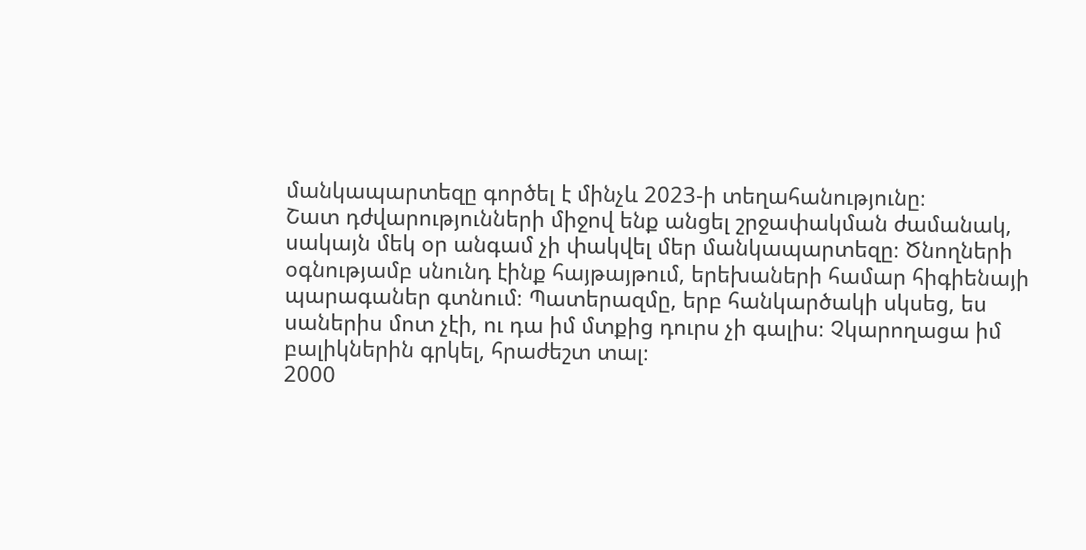մանկապարտեզը գործել է մինչև 2023-ի տեղահանությունը։
Շատ դժվարությունների միջով ենք անցել շրջափակման ժամանակ, սակայն մեկ օր անգամ չի փակվել մեր մանկապարտեզը։ Ծնողների օգնությամբ սնունդ էինք հայթայթում, երեխաների համար հիգիենայի պարագաներ գտնում։ Պատերազմը, երբ հանկարծակի սկսեց, ես սաներիս մոտ չէի, ու դա իմ մտքից դուրս չի գալիս։ Չկարողացա իմ բալիկներին գրկել, հրաժեշտ տալ։
2000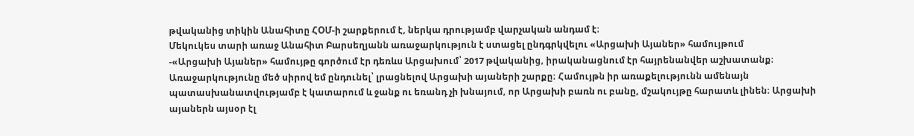թվականից տիկին Անահիտը ՀՕՄ-ի շարքերում է, ներկա դրությամբ վարչական անդամ է։
Մեկուկես տարի առաջ Անահիտ Բարսեղյանն առաջարկություն է ստացել ընդգրկվելու «Արցախի Այաներ» համույթում
-«Արցախի Այաներ» համույթը գործում էր դեռևս Արցախում՝ 2017 թվականից, իրականացնում էր հայրենանվեր աշխատանք։ Առաջարկությունը մեծ սիրով եմ ընդունել՝ լրացնելով Արցախի այաների շարքը։ Համույթն իր առաքելությունն ամենայն պատասխանատվությամբ է կատարում և ջանք ու եռանդ չի խնայում, որ Արցախի բառն ու բանը, մշակույթը հարատև լինեն։ Արցախի այաներն այսօր էլ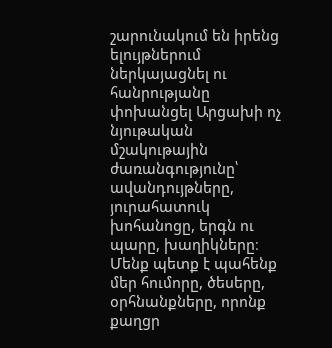շարունակում են իրենց ելույթներում ներկայացնել ու հանրությանը փոխանցել Արցախի ոչ նյութական մշակութային ժառանգությունը՝ ավանդույթները, յուրահատուկ խոհանոցը, երգն ու պարը, խաղիկները։ Մենք պետք է պահենք մեր հումորը, ծեսերը, օրհնանքները, որոնք քաղցր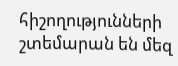հիշողությունների շտեմարան են մեզ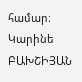համար։
Կարինե ԲԱԽՇԻՅԱՆ